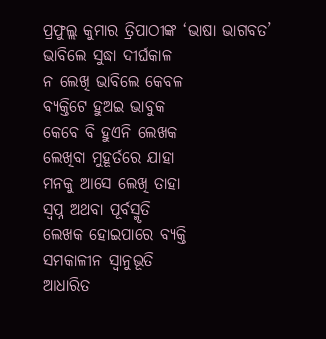ପ୍ରଫୁଲ୍ଲ କୁମାର ତ୍ରିପାଠୀଙ୍କ ‘ଭାଷା ଭାଗବତ’
ଭାବିଲେ ସୁଦ୍ଧା ଦୀର୍ଘକାଳ
ନ ଲେଖି ଭାବିଲେ କେବଳ
ବ୍ୟକ୍ତିଟେ ହୁଅଇ ଭାବୁକ
କେବେ ବି ହୁଏନି ଲେଖକ
ଲେଖିବା ମୁହୂର୍ତରେ ଯାହା
ମନକୁ ଆସେ ଲେଖି ତାହା
ସ୍ବପ୍ନ ଅଥବା ପୂର୍ବସ୍ମୃତି
ଲେଖକ ହୋଇପାରେ ବ୍ୟକ୍ତି
ସମକାଳୀନ ସ୍ବାନୁଭୂତି
ଆଧାରିତ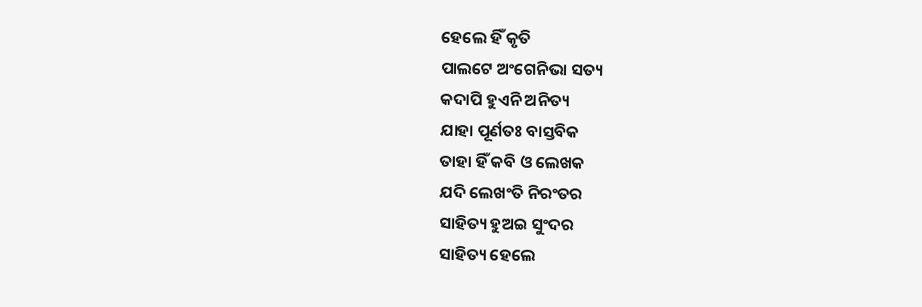ହେଲେ ହିଁ କୃତି
ପାଲଟେ ଅଂଗେନିଭା ସତ୍ୟ
କଦାପି ହୁଏନି ଅନିତ୍ୟ
ଯାହା ପୂର୍ଣତଃ ବାସ୍ତବିକ
ତାହା ହିଁ କବି ଓ ଲେଖକ
ଯଦି ଲେଖଂତି ନିରଂତର
ସାହିତ୍ୟ ହୁଅଇ ସୁଂଦର
ସାହିତ୍ୟ ହେଲେ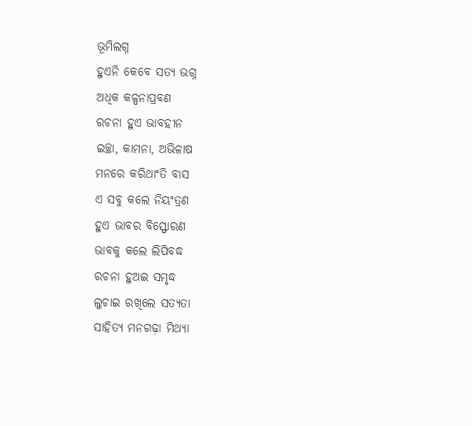ଭୂମିଲଗ୍ନ
ହୁଏନି କେବେ ସତ୍ୟ ଭଗ୍ନ
ଅଧିକ କଳ୍ପନାପ୍ରବଣ
ରଚନା ହୁଏ ଭାବହୀନ
ଇଚ୍ଛା, କାମନା, ଅଭିଳାଷ
ମନରେ କରିଥାଂତି ବାସ
ଏ ସବୁ କଲେ ନିୟଂତ୍ରଣ
ହୁଏ ଭାବର ବିସ୍ଫୋରଣ
ଭାବକୁ କଲେ ଲିପିବଦ୍ଧ
ରଚନା ହୁଅଇ ସମୃଦ୍ଧ
ଲୁଚାଇ ରଖିଲେ ସତ୍ୟତା
ସାହିତ୍ୟ ମନଗଢ଼ା ମିଥ୍ୟା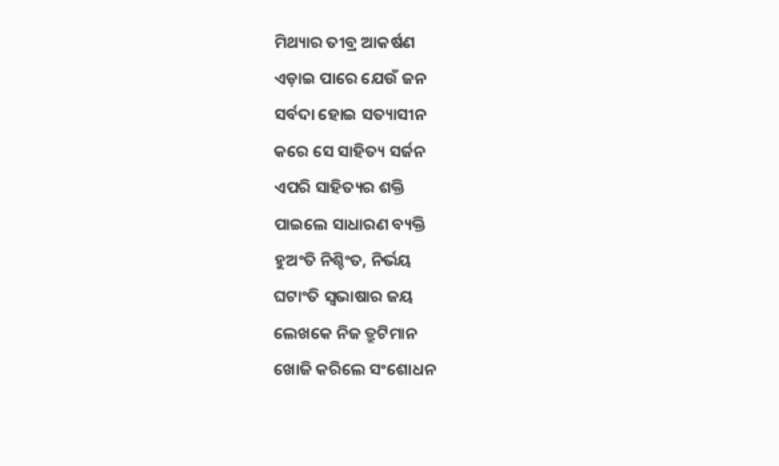ମିଥ୍ୟାର ତୀବ୍ର ଆକର୍ଷଣ
ଏଡ଼ାଇ ପାରେ ଯେଉଁ ଜନ
ସର୍ବଦା ହୋଇ ସତ୍ୟାସୀନ
କରେ ସେ ସାହିତ୍ୟ ସର୍ଜନ
ଏପରି ସାହିତ୍ୟର ଶକ୍ତି
ପାଇଲେ ସାଧାରଣ ବ୍ୟକ୍ତି
ହୁଅଂତି ନିଶ୍ଚିଂତ, ନିର୍ଭୟ
ଘଟାଂତି ସ୍ବଭାଷାର ଜୟ
ଲେଖକେ ନିଜ ତ୍ରୁଟିମାନ
ଖୋଜି କରିଲେ ସଂଶୋଧନ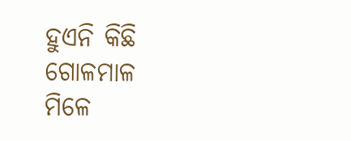ହୁଏନି କିଛି ଗୋଳମାଳ
ମିଳେ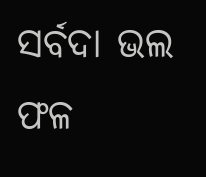ସର୍ବଦା ଭଲ ଫଳ